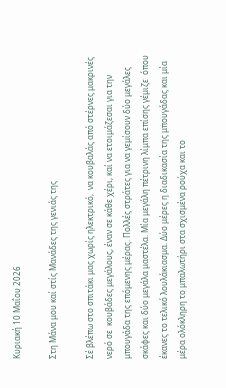Κυριακή 10 Μαΐου 2026

Στη Μάνα μου καί στίς Μανάδες της γενιάς της

Σέ βλέπω στο σπιτάκι μας χωρίς ηλεκτρικό,  να κουβαλάς από στέρνες μακρινές νερό σε  κουβάδες μεγάλους, έναν σε κάθε χέρι, καί να ετοιμάζεσαι για την μπουγάδα της επόμενης μέρας. Πολλές στράτες για να γεμίσουν δύο μεγάλες σκάφες και δύο μεγάλα μαστέλα. Μία μεγάλη πέτρινη λίμπα επίσης γέμιζε  όπου έκανες το τελικό λουλάκιασμα. Δύο μέρες η διαδικασία της μπουγάδας και μία μέρα ολόκληρη το μπαλωτήρι στα σχισμένα ρούχα και το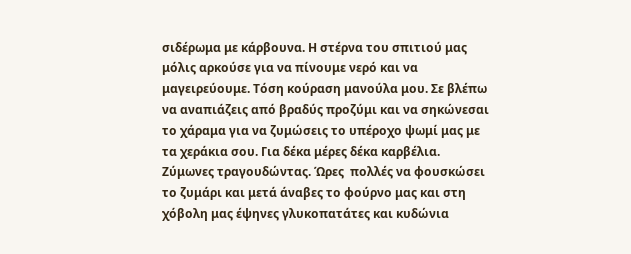σιδέρωμα με κάρβουνα. Η στέρνα του σπιτιού μας μόλις αρκούσε για να πίνουμε νερό και να μαγειρεύουμε. Τόση κούραση μανούλα μου. Σε βλέπω να αναπιάζεις από βραδύς προζύμι και να σηκώνεσαι το χάραμα για να ζυμώσεις το υπέροχο ψωμί μας με τα χεράκια σου. Για δέκα μέρες δέκα καρβέλια. Ζύμωνες τραγουδώντας. Ώρες  πολλές να φουσκώσει το ζυμάρι και μετά άναβες το φούρνο μας και στη χόβολη μας έψηνες γλυκοπατάτες και κυδώνια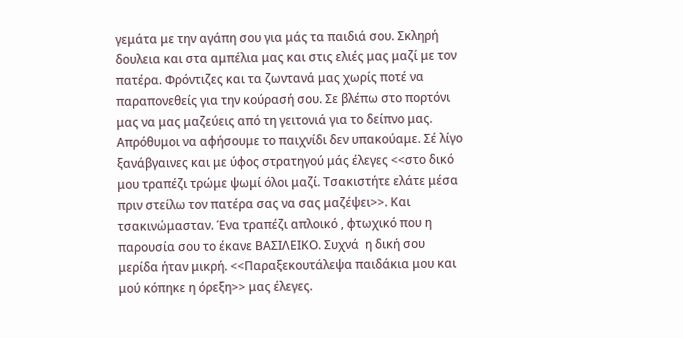γεμάτα με την αγάπη σου για μάς τα παιδιά σου. Σκληρή δουλεια και στα αμπέλια μας και στις ελιές μας μαζί με τον πατέρα. Φρόντιζες και τα ζωντανά μας χωρίς ποτέ να παραπονεθείς για την κούρασή σου. Σε βλέπω στο πορτόνι μας να μας μαζεύεις από τη γειτονιά για το δείπνο μας. Απρόθυμοι να αφήσουμε το παιχνίδι δεν υπακούαμε. Σέ λίγο ξανάβγαινες και με ύφος στρατηγού μάς έλεγες <<στο δικό μου τραπέζι τρώμε ψωμί όλοι μαζί. Τσακιστήτε ελάτε μέσα πριν στείλω τον πατέρα σας να σας μαζέψει>>. Και τσακινώμασταν. Ένα τραπέζι απλοικό , φτωχικό που η παρουσία σου το έκανε ΒΑΣΙΛΕΙΚΟ. Συχνά  η δική σου μερίδα ήταν μικρή. <<Παραξεκουτάλεψα παιδάκια μου και μού κόπηκε η όρεξη>> μας έλεγες.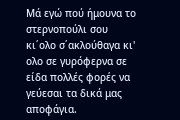Μά εγώ πού ήμουνα το στερνοπούλι σου κι΄ολο σ΄ακλούθαγα κι' ολο σε γυρόφερνα σε είδα πολλές φορές να γεύεσαι τα δικά μας αποφάγια.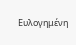Ευλογημένη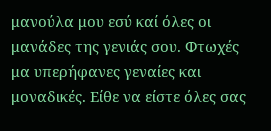μανούλα μου εσύ καί όλες οι μανάδες της γενιάς σου. Φτωχές μα υπερήφανες γεναίες και μοναδικές. Είθε να είστε όλες σας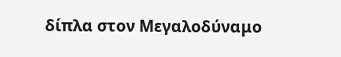δίπλα στον Μεγαλοδύναμο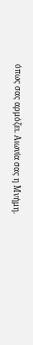όπως σας αρμόζει. Αιωνία σας η Μνήμη.